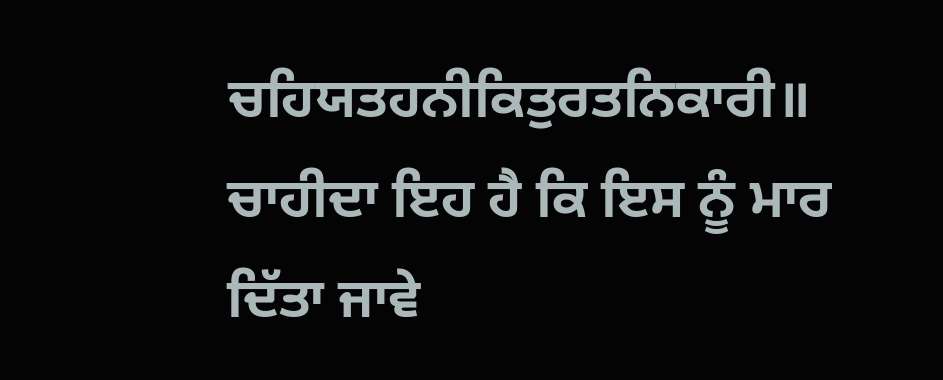ਚਹਿਯਤਹਨੀਕਿਤੁਰਤਨਿਕਾਰੀ॥
ਚਾਹੀਦਾ ਇਹ ਹੈ ਕਿ ਇਸ ਨੂੰ ਮਾਰ ਦਿੱਤਾ ਜਾਵੇ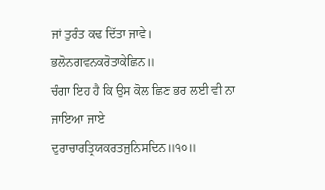ਜਾਂ ਤੁਰੰਤ ਕਢ ਦਿੱਤਾ ਜਾਵੇ।
ਭਲੋਨਗਵਨਕਰੋਤਾਕੇਛਿਨ॥
ਚੰਗਾ ਇਹ ਹੈ ਕਿ ਉਸ ਕੋਲ ਛਿਣ ਭਰ ਲਈ ਵੀ ਨਾ ਜਾਇਆ ਜਾਏ
ਦੁਰਾਚਾਰਤ੍ਰਿਯਕਰਤਜੁਨਿਸਦਿਨ॥੧੦॥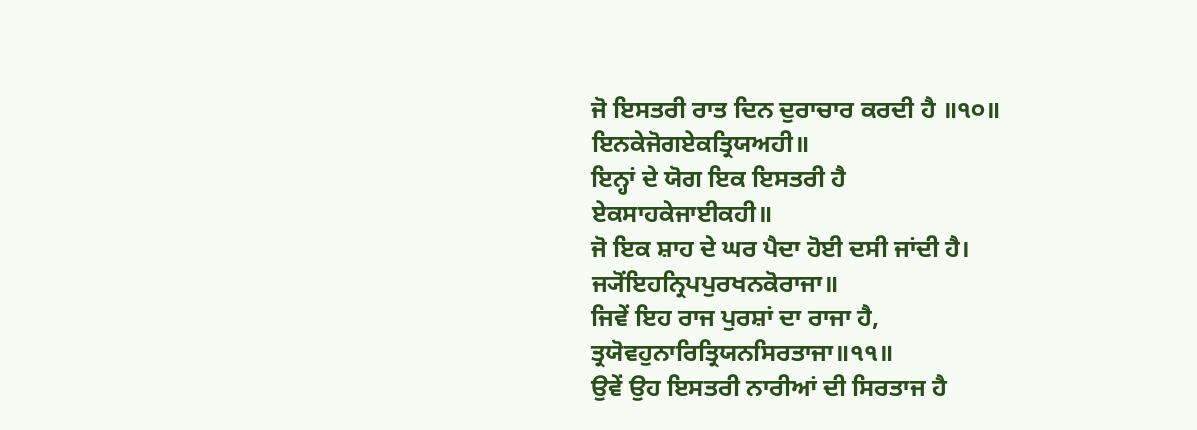ਜੋ ਇਸਤਰੀ ਰਾਤ ਦਿਨ ਦੁਰਾਚਾਰ ਕਰਦੀ ਹੈ ॥੧੦॥
ਇਨਕੇਜੋਗਏਕਤ੍ਰਿਯਅਹੀ॥
ਇਨ੍ਹਾਂ ਦੇ ਯੋਗ ਇਕ ਇਸਤਰੀ ਹੈ
ਏਕਸਾਹਕੇਜਾਈਕਹੀ॥
ਜੋ ਇਕ ਸ਼ਾਹ ਦੇ ਘਰ ਪੈਦਾ ਹੋਈ ਦਸੀ ਜਾਂਦੀ ਹੈ।
ਜ੍ਯੋਂਇਹਨ੍ਰਿਪਪੁਰਖਨਕੋਰਾਜਾ॥
ਜਿਵੇਂ ਇਹ ਰਾਜ ਪੁਰਸ਼ਾਂ ਦਾ ਰਾਜਾ ਹੈ,
ਤ੍ਰਯੋਵਹੁਨਾਰਿਤ੍ਰਿਯਨਸਿਰਤਾਜਾ॥੧੧॥
ਉਵੇਂ ਉਹ ਇਸਤਰੀ ਨਾਰੀਆਂ ਦੀ ਸਿਰਤਾਜ ਹੈ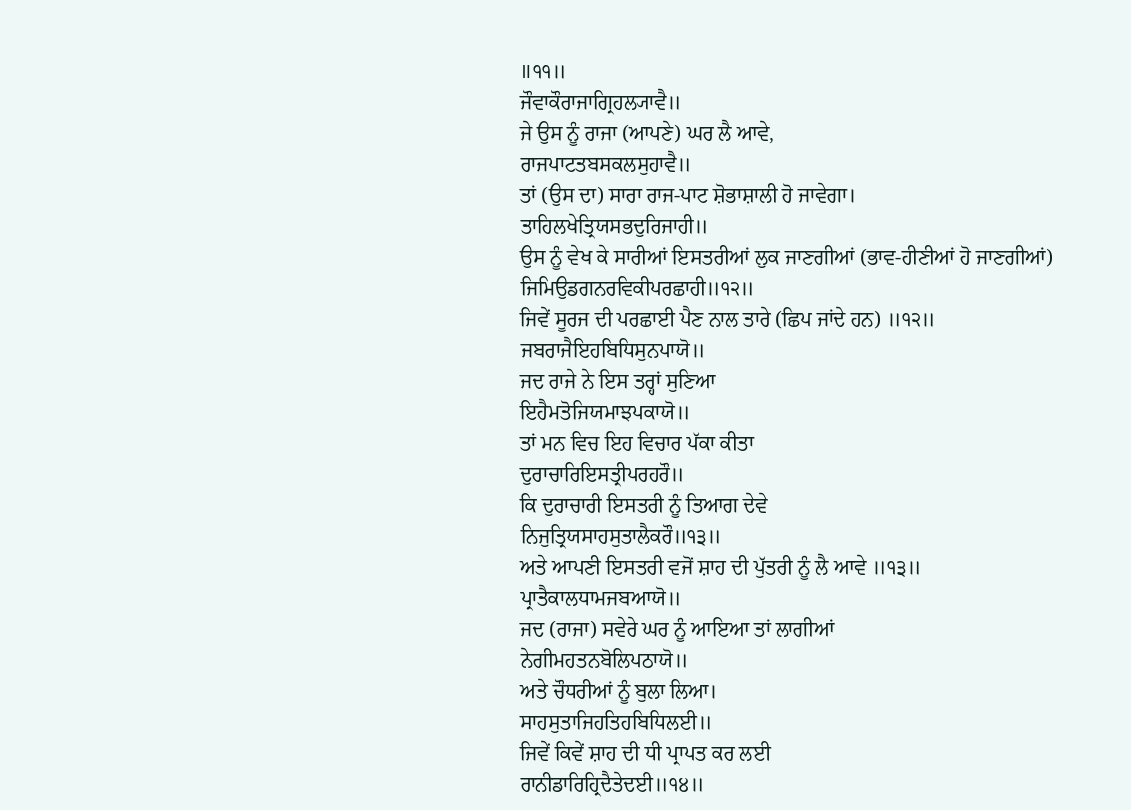॥੧੧॥
ਜੌਵਾਕੌਰਾਜਾਗ੍ਰਿਹਲ੍ਯਾਵੈ॥
ਜੇ ਉਸ ਨੂੰ ਰਾਜਾ (ਆਪਣੇ) ਘਰ ਲੈ ਆਵੇ,
ਰਾਜਪਾਟਤਬਸਕਲਸੁਹਾਵੈ॥
ਤਾਂ (ਉਸ ਦਾ) ਸਾਰਾ ਰਾਜ-ਪਾਟ ਸ਼ੋਭਾਸ਼ਾਲੀ ਹੋ ਜਾਵੇਗਾ।
ਤਾਹਿਲਖੇਤ੍ਰਿਯਸਭਦੁਰਿਜਾਹੀ॥
ਉਸ ਨੂੰ ਵੇਖ ਕੇ ਸਾਰੀਆਂ ਇਸਤਰੀਆਂ ਲੁਕ ਜਾਣਗੀਆਂ (ਭਾਵ-ਹੀਣੀਆਂ ਹੋ ਜਾਣਗੀਆਂ)
ਜਿਮਿਉਡਗਨਰਵਿਕੀਪਰਛਾਹੀ॥੧੨॥
ਜਿਵੇਂ ਸੂਰਜ ਦੀ ਪਰਛਾਈ ਪੈਣ ਨਾਲ ਤਾਰੇ (ਛਿਪ ਜਾਂਦੇ ਹਨ) ॥੧੨॥
ਜਬਰਾਜੈਇਹਬਿਧਿਸੁਨਪਾਯੋ॥
ਜਦ ਰਾਜੇ ਨੇ ਇਸ ਤਰ੍ਹਾਂ ਸੁਣਿਆ
ਇਹੈਮਤੋਜਿਯਮਾਝਪਕਾਯੋ॥
ਤਾਂ ਮਨ ਵਿਚ ਇਹ ਵਿਚਾਰ ਪੱਕਾ ਕੀਤਾ
ਦੁਰਾਚਾਰਿਇਸਤ੍ਰੀਪਰਹਰੌ॥
ਕਿ ਦੁਰਾਚਾਰੀ ਇਸਤਰੀ ਨੂੰ ਤਿਆਗ ਦੇਵੇ
ਨਿਜੁਤ੍ਰਿਯਸਾਹਸੁਤਾਲੈਕਰੌ॥੧੩॥
ਅਤੇ ਆਪਣੀ ਇਸਤਰੀ ਵਜੋਂ ਸ਼ਾਹ ਦੀ ਪੁੱਤਰੀ ਨੂੰ ਲੈ ਆਵੇ ॥੧੩॥
ਪ੍ਰਾਤੈਕਾਲਧਾਮਜਬਆਯੋ॥
ਜਦ (ਰਾਜਾ) ਸਵੇਰੇ ਘਰ ਨੂੰ ਆਇਆ ਤਾਂ ਲਾਗੀਆਂ
ਨੇਗੀਮਹਤਨਬੋਲਿਪਠਾਯੋ॥
ਅਤੇ ਚੌਧਰੀਆਂ ਨੂੰ ਬੁਲਾ ਲਿਆ।
ਸਾਹਸੁਤਾਜਿਹਤਿਹਬਿਧਿਲਈ॥
ਜਿਵੇਂ ਕਿਵੇਂ ਸ਼ਾਹ ਦੀ ਧੀ ਪ੍ਰਾਪਤ ਕਰ ਲਈ
ਰਾਨੀਡਾਰਿਹ੍ਰਿਦੈਤੇਦਈ॥੧੪॥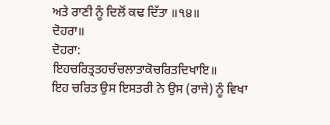ਅਤੇ ਰਾਣੀ ਨੂੰ ਦਿਲੋਂ ਕਢ ਦਿੱਤਾ ॥੧੪॥
ਦੋਹਰਾ॥
ਦੋਹਰਾ:
ਇਹਚਰਿਤ੍ਰਤਹਚੰਚਲਾਤਾਕੋਚਰਿਤਦਿਖਾਇ॥
ਇਹ ਚਰਿਤ ਉਸ ਇਸਤਰੀ ਨੇ ਉਸ (ਰਾਜੇ) ਨੂੰ ਵਿਖਾ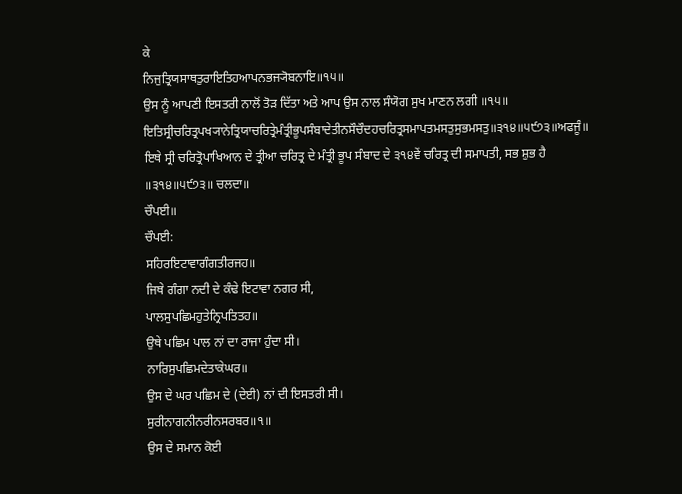ਕੇ
ਨਿਜੁਤ੍ਰਿਯਸਾਥਤੁਰਾਇਤਿਹਆਪਨਭਜ੍ਯੋਬਨਾਇ॥੧੫॥
ਉਸ ਨੂੰ ਆਪਣੀ ਇਸਤਰੀ ਨਾਲੋਂ ਤੋੜ ਦਿੱਤਾ ਅਤੇ ਆਪ ਉਸ ਨਾਲ ਸੰਯੋਗ ਸੁਖ ਮਾਣਨ ਲਗੀ ॥੧੫॥
ਇਤਿਸ੍ਰੀਚਰਿਤ੍ਰਪਖ੍ਯਾਨੇਤ੍ਰਿਯਾਚਰਿਤ੍ਰੇਮੰਤ੍ਰੀਭੂਪਸੰਬਾਦੇਤੀਨਸੌਚੌਦਹਚਰਿਤ੍ਰਸਮਾਪਤਮਸਤੁਸੁਭਮਸਤੁ॥੩੧੪॥੫੯੭੩॥ਅਫਜੂੰ॥
ਇਥੇ ਸ੍ਰੀ ਚਰਿਤ੍ਰੋਪਾਖਿਆਨ ਦੇ ਤ੍ਰੀਆ ਚਰਿਤ੍ਰ ਦੇ ਮੰਤ੍ਰੀ ਭੂਪ ਸੰਬਾਦ ਦੇ ੩੧੪ਵੇਂ ਚਰਿਤ੍ਰ ਦੀ ਸਮਾਪਤੀ, ਸਭ ਸ਼ੁਭ ਹੈ ॥੩੧੪॥੫੯੭੩॥ ਚਲਦਾ॥
ਚੌਪਈ॥
ਚੌਪਈ:
ਸਹਿਰਇਟਾਵਾਗੰਗਤੀਰਜਹ॥
ਜਿਥੇ ਗੰਗਾ ਨਦੀ ਦੇ ਕੰਢੇ ਇਟਾਵਾ ਨਗਰ ਸੀ,
ਪਾਲਸੁਪਛਿਮਹੁਤੇਨ੍ਰਿਪਤਿਤਹ॥
ਉਥੇ ਪਛਿਮ ਪਾਲ ਨਾਂ ਦਾ ਰਾਜਾ ਹੁੰਦਾ ਸੀ।
ਨਾਰਿਸੁਪਛਿਮਦੇਤਾਕੇਘਰ॥
ਉਸ ਦੇ ਘਰ ਪਛਿਮ ਦੇ (ਦੇਈ) ਨਾਂ ਦੀ ਇਸਤਰੀ ਸੀ।
ਸੁਰੀਨਾਗਨੀਨਰੀਨਸਰਬਰ॥੧॥
ਉਸ ਦੇ ਸਮਾਨ ਕੋਈ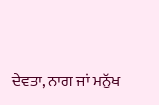ਦੇਵਤਾ, ਨਾਗ ਜਾਂ ਮਨੁੱਖ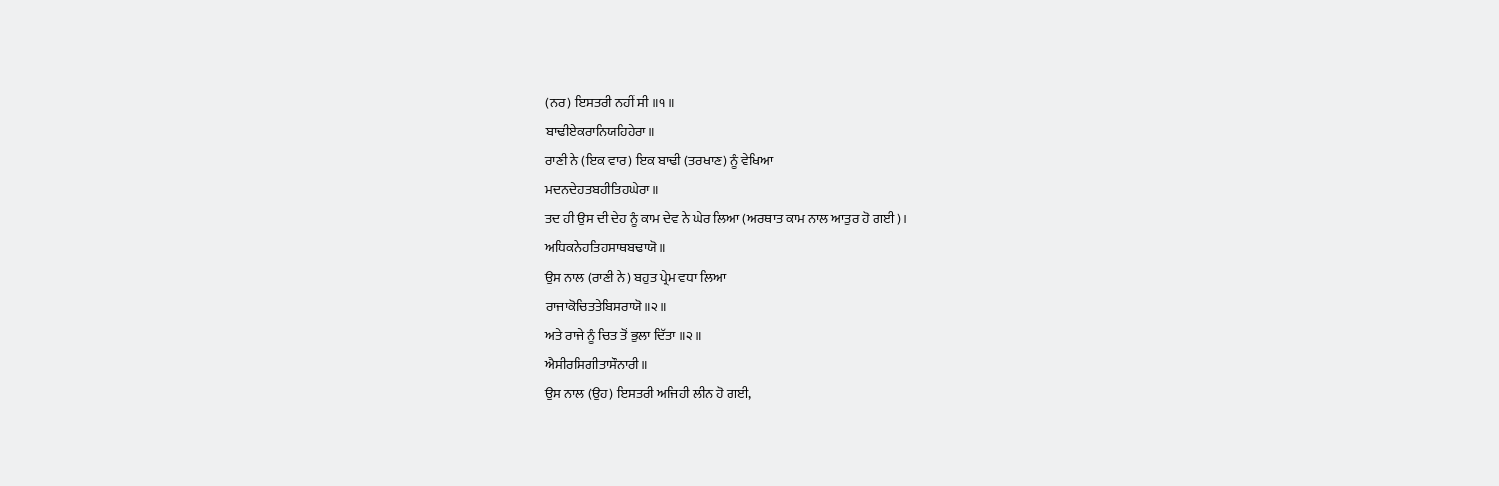(ਨਰ) ਇਸਤਰੀ ਨਹੀਂ ਸੀ ॥੧॥
ਬਾਢੀਏਕਰਾਨਿਯਹਿਹੇਰਾ॥
ਰਾਣੀ ਨੇ (ਇਕ ਵਾਰ) ਇਕ ਬਾਢੀ (ਤਰਖਾਣ) ਨੂੰ ਵੇਖਿਆ
ਮਦਨਦੇਹਤਬਹੀਤਿਹਘੇਰਾ॥
ਤਦ ਹੀ ਉਸ ਦੀ ਦੇਹ ਨੂੰ ਕਾਮ ਦੇਵ ਨੇ ਘੇਰ ਲਿਆ (ਅਰਥਾਤ ਕਾਮ ਨਾਲ ਆਤੁਰ ਹੋ ਗਈ)।
ਅਧਿਕਨੇਹਤਿਹਸਾਥਬਢਾਯੋ॥
ਉਸ ਨਾਲ (ਰਾਣੀ ਨੇ) ਬਹੁਤ ਪ੍ਰੇਮ ਵਧਾ ਲਿਆ
ਰਾਜਾਕੋਚਿਤਤੇਬਿਸਰਾਯੋ॥੨॥
ਅਤੇ ਰਾਜੇ ਨੂੰ ਚਿਤ ਤੋਂ ਭੁਲਾ ਦਿੱਤਾ ॥੨॥
ਐਸੀਰਸਿਗੀਤਾਸੌਨਾਰੀ॥
ਉਸ ਨਾਲ (ਉਹ) ਇਸਤਰੀ ਅਜਿਹੀ ਲੀਨ ਹੋ ਗਈ,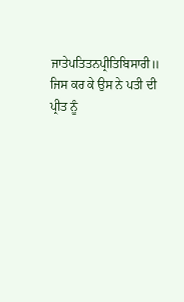ਜਾਤੇਪਤਿਤਨਪ੍ਰੀਤਿਬਿਸਾਰੀ॥
ਜਿਸ ਕਰ ਕੇ ਉਸ ਨੇ ਪਤੀ ਦੀ ਪ੍ਰੀਤ ਨੂੰ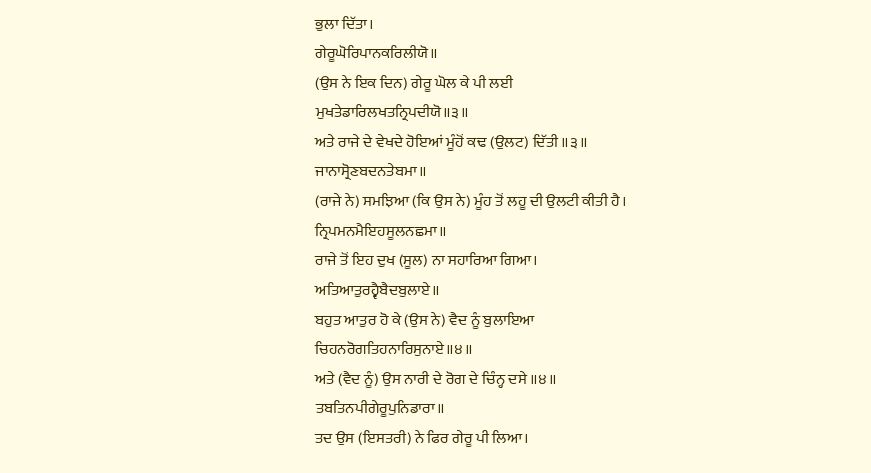ਭੁਲਾ ਦਿੱਤਾ।
ਗੇਰੂਘੋਰਿਪਾਨਕਰਿਲੀਯੋ॥
(ਉਸ ਨੇ ਇਕ ਦਿਨ) ਗੇਰੂ ਘੋਲ ਕੇ ਪੀ ਲਈ
ਮੁਖਤੇਡਾਰਿਲਖਤਨ੍ਰਿਪਦੀਯੋ॥੩॥
ਅਤੇ ਰਾਜੇ ਦੇ ਵੇਖਦੇ ਹੋਇਆਂ ਮੂੰਹੋਂ ਕਢ (ਉਲਟ) ਦਿੱਤੀ ॥੩॥
ਜਾਨਾਸ੍ਰੋਣਬਦਨਤੇਬਮਾ॥
(ਰਾਜੇ ਨੇ) ਸਮਝਿਆ (ਕਿ ਉਸ ਨੇ) ਮੂੰਹ ਤੋਂ ਲਹੂ ਦੀ ਉਲਟੀ ਕੀਤੀ ਹੈ।
ਨ੍ਰਿਪਮਨਮੈਇਹਸੂਲਨਛਮਾ॥
ਰਾਜੇ ਤੋਂ ਇਹ ਦੁਖ (ਸੂਲ) ਨਾ ਸਹਾਰਿਆ ਗਿਆ।
ਅਤਿਆਤੁਰਹ੍ਵੈਬੈਦਬੁਲਾਏ॥
ਬਹੁਤ ਆਤੁਰ ਹੋ ਕੇ (ਉਸ ਨੇ) ਵੈਦ ਨੂੰ ਬੁਲਾਇਆ
ਚਿਹਨਰੋਗਤਿਹਨਾਰਿਸੁਨਾਏ॥੪॥
ਅਤੇ (ਵੈਦ ਨੂੰ) ਉਸ ਨਾਰੀ ਦੇ ਰੋਗ ਦੇ ਚਿੰਨ੍ਹ ਦਸੇ ॥੪॥
ਤਬਤਿਨਪੀਗੇਰੂਪੁਨਿਡਾਰਾ॥
ਤਦ ਉਸ (ਇਸਤਰੀ) ਨੇ ਫਿਰ ਗੇਰੂ ਪੀ ਲਿਆ।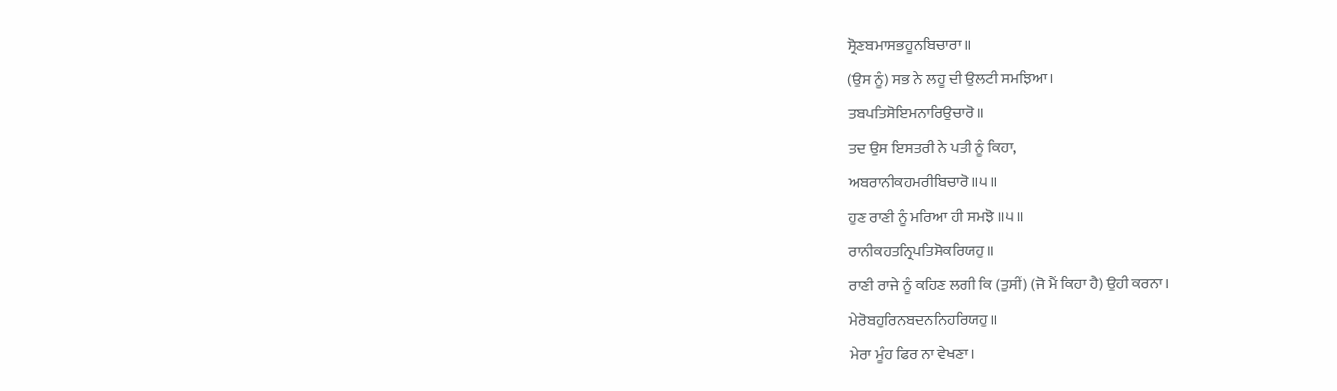ਸ੍ਰੋਣਬਮਾਸਭਹੂਨਬਿਚਾਰਾ॥
(ਉਸ ਨੂੰ) ਸਭ ਨੇ ਲਹੂ ਦੀ ਉਲਟੀ ਸਮਝਿਆ।
ਤਬਪਤਿਸੋਇਮਨਾਰਿਉਚਾਰੋ॥
ਤਦ ਉਸ ਇਸਤਰੀ ਨੇ ਪਤੀ ਨੂੰ ਕਿਹਾ,
ਅਬਰਾਨੀਕਹਮਰੀਬਿਚਾਰੋ॥੫॥
ਹੁਣ ਰਾਣੀ ਨੂੰ ਮਰਿਆ ਹੀ ਸਮਝੋ ॥੫॥
ਰਾਨੀਕਹਤਨ੍ਰਿਪਤਿਸੋਕਰਿਯਹੁ॥
ਰਾਣੀ ਰਾਜੇ ਨੂੰ ਕਹਿਣ ਲਗੀ ਕਿ (ਤੁਸੀਂ) (ਜੋ ਮੈਂ ਕਿਹਾ ਹੈ) ਉਹੀ ਕਰਨਾ।
ਮੇਰੋਬਹੁਰਿਨਬਦਨਨਿਹਰਿਯਹੁ॥
ਮੇਰਾ ਮੂੰਹ ਫਿਰ ਨਾ ਵੇਖਣਾ।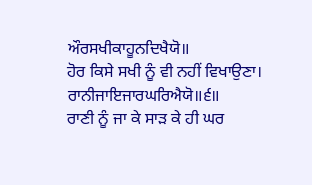ਔਰਸਖੀਕਾਹੂਨਦਿਖੈਯੋ॥
ਹੋਰ ਕਿਸੇ ਸਖੀ ਨੂੰ ਵੀ ਨਹੀਂ ਵਿਖਾਉਣਾ।
ਰਾਨੀਜਾਇਜਾਰਘਰਿਐਯੋ॥੬॥
ਰਾਣੀ ਨੂੰ ਜਾ ਕੇ ਸਾੜ ਕੇ ਹੀ ਘਰ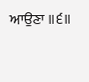ਆਉਣਾ ॥੬॥